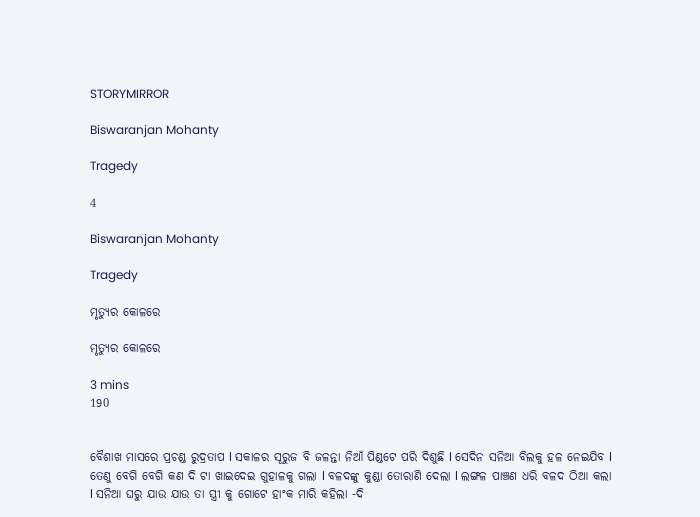STORYMIRROR

Biswaranjan Mohanty

Tragedy

4

Biswaranjan Mohanty

Tragedy

ମୃତ୍ୟୁର କୋଳରେ

ମୃତ୍ୟୁର କୋଳରେ

3 mins
190


ବୈଶାଖ ମାସରେ ପ୍ରଚଣ୍ଡ ରୁଦ୍ରତାପ l ସକାଳର ସୂରୁଜ ବି ଜଳନ୍ତା ନିଆଁ ପିଣ୍ଡଟେ ପରି ଦିଶୁଛି l ସେଦିନ ସନିଆ ବିଲକୁ ହଳ ନେଇଯିବ l ତେଣୁ ବେଗି ବେଗି କଣ ଦି ଟା ଖାଇଦେଇ ଗୁହାଳକୁ ଗଲା l ବଳଦଙ୍କୁ କୁଣ୍ଡା ତୋରାଣି ଦେଲା l ଲଙ୍ଗଳ ପାଞ୍ଚଣ ଧରି ବଳଦ ଠିଆ କଲା l ସନିଆ ଘରୁ ଯାଉ ଯାଉ ତା ସ୍ତ୍ରୀ କୁ ଗୋଟେ ହାଂକ ମାରି କହିଲା -ଦି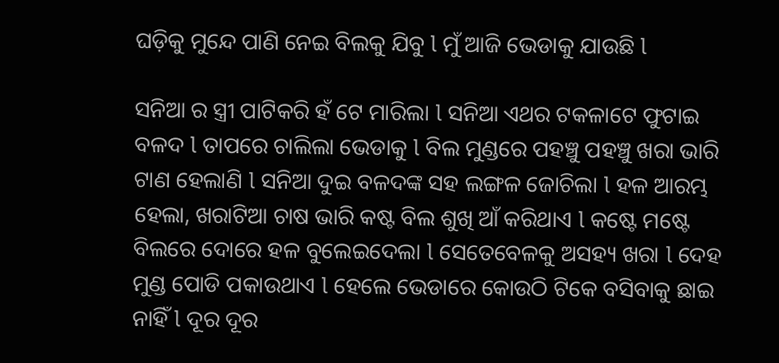ଘଡ଼ିକୁ ମୁନ୍ଦେ ପାଣି ନେଇ ବିଲକୁ ଯିବୁ l ମୁଁ ଆଜି ଭେଡାକୁ ଯାଉଛି l

ସନିଆ ର ସ୍ତ୍ରୀ ପାଟିକରି ହଁ ଟେ ମାରିଲା l ସନିଆ ଏଥର ଟକଳାଟେ ଫୁଟାଇ ବଳଦ l ତାପରେ ଚାଲିଲା ଭେଡାକୁ l ବିଲ ମୁଣ୍ଡରେ ପହଞ୍ଚୁ ପହଞ୍ଚୁ ଖରା ଭାରି ଟାଣ ହେଲାଣି l ସନିଆ ଦୁଇ ବଳଦଙ୍କ ସହ ଲଙ୍ଗଳ ଜୋଚିଲା l ହଳ ଆରମ୍ଭ ହେଲା, ଖରାଟିଆ ଚାଷ ଭାରି କଷ୍ଟ ବିଲ ଶୁଖି ଆଁ କରିଥାଏ l କଷ୍ଟେ ମଷ୍ଟେ ବିଲରେ ଦୋରେ ହଳ ବୁଲେଇଦେଲା l ସେତେବେଳକୁ ଅସହ୍ୟ ଖରା l ଦେହ ମୁଣ୍ଡ ପୋଡି ପକାଉଥାଏ l ହେଲେ ଭେଡାରେ କୋଉଠି ଟିକେ ବସିବାକୁ ଛାଇ ନାହିଁ l ଦୂର ଦୂର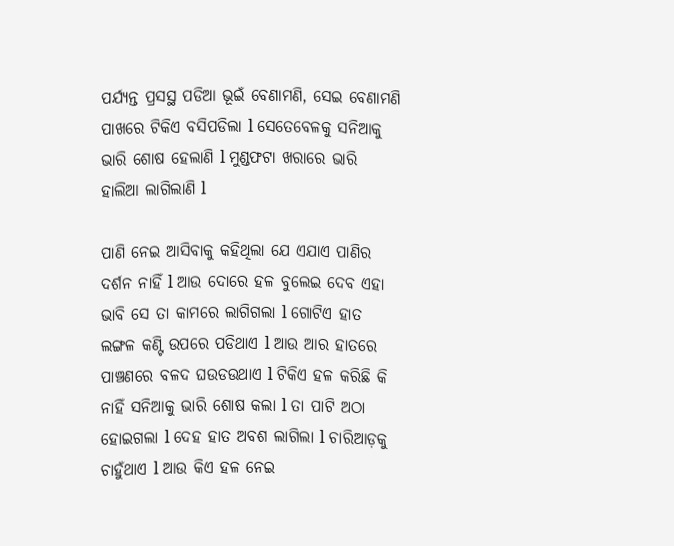ପର୍ଯ୍ୟନ୍ତ ପ୍ରସସ୍ଥ ପଡିଆ ଭୂଇଁ ବେଣାମଣି, ସେଇ ବେଣାମଣି ପାଖରେ ଟିକିଏ ବସିପଡିଲା l ସେତେବେଳକୁ ସନିଆକୁ ଭାରି ଶୋଷ ହେଲାଣି l ମୁଣ୍ଡଫଟା ଖରାରେ ଭାରି ହାଲିଆ ଲାଗିଲାଣି l

ପାଣି ନେଇ ଆସିବାକୁ କହିଥିଲା ଯେ ଏଯାଏ ପାଣିର ଦର୍ଶନ ନାହିଁ l ଆଉ ଦୋରେ ହଳ ବୁଲେଇ ଦେବ ଏହା ଭାବି ସେ ତା କାମରେ ଲାଗିଗଲା l ଗୋଟିଏ ହାତ ଲଙ୍ଗଳ କଣ୍ଟି ଉପରେ ପଡିଥାଏ l ଆଉ ଆର ହାତରେ ପାଞ୍ଚଣରେ ବଳଦ ଘଉଡଉଥାଏ l ଟିକିଏ ହଳ କରିଛି କି ନାହିଁ ସନିଆକୁ ଭାରି ଶୋଷ କଲା l ତା ପାଟି ଅଠା ହୋଇଗଲା l ଦେହ ହାତ ଅବଶ ଲାଗିଲା l ଚାରିଆଡ଼କୁ ଚାହୁଁଥାଏ l ଆଉ କିଏ ହଳ ନେଇ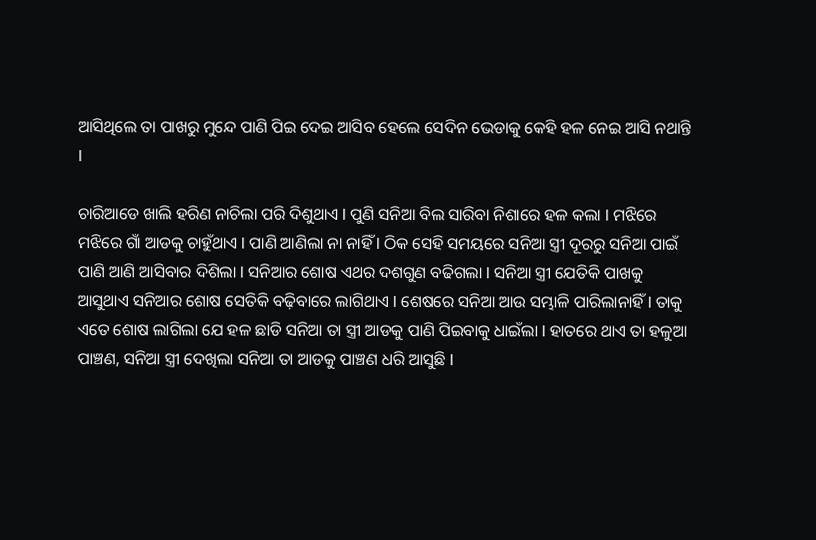ଆସିଥିଲେ ତା ପାଖରୁ ମୁନ୍ଦେ ପାଣି ପିଇ ଦେଇ ଆସିବ ହେଲେ ସେଦିନ ଭେଡାକୁ କେହି ହଳ ନେଇ ଆସି ନଥାନ୍ତି l

ଚାରିଆଡେ ଖାଲି ହରିଣ ନାଚିଲା ପରି ଦିଶୁଥାଏ l ପୁଣି ସନିଆ ବିଲ ସାରିବା ନିଶାରେ ହଳ କଲା l ମଝିରେ ମଝିରେ ଗାଁ ଆଡକୁ ଚାହୁଁଥାଏ l ପାଣି ଆଣିଲା ନା ନାହିଁ l ଠିକ ସେହି ସମୟରେ ସନିଆ ସ୍ତ୍ରୀ ଦୂରରୁ ସନିଆ ପାଇଁ ପାଣି ଆଣି ଆସିବାର ଦିଶିଲା l ସନିଆର ଶୋଷ ଏଥର ଦଶଗୁଣ ବଢିଗଲା l ସନିଆ ସ୍ତ୍ରୀ ଯେତିକି ପାଖକୁ ଆସୁଥାଏ ସନିଆର ଶୋଷ ସେତିକି ବଢ଼ିବାରେ ଲାଗିଥାଏ l ଶେଷରେ ସନିଆ ଆଉ ସମ୍ଭାଳି ପାରିଲାନାହିଁ l ତାକୁ ଏତେ ଶୋଷ ଲାଗିଲା ଯେ ହଳ ଛାଡି ସନିଆ ତା ସ୍ତ୍ରୀ ଆଡକୁ ପାଣି ପିଇବାକୁ ଧାଇଁଲା l ହାତରେ ଥାଏ ତା ହଳୁଆ ପାଞ୍ଚଣ, ସନିଆ ସ୍ତ୍ରୀ ଦେଖିଲା ସନିଆ ତା ଆଡକୁ ପାଞ୍ଚଣ ଧରି ଆସୁଛି l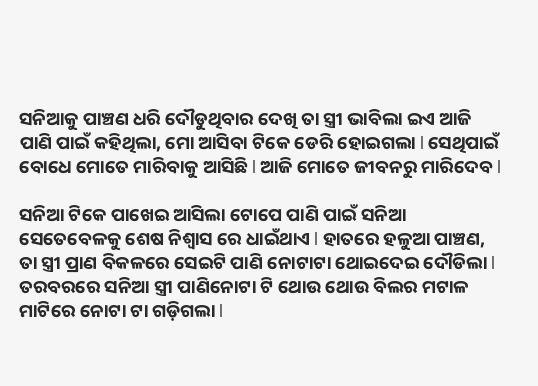ସନିଆକୁ ପାଞ୍ଚଣ ଧରି ଦୌଡୁଥିବାର ଦେଖି ତା ସ୍ତ୍ରୀ ଭାବିଲା ଇଏ ଆଜି ପାଣି ପାଇଁ କହିଥିଲା, ମୋ ଆସିବା ଟିକେ ଡେରି ହୋଇଗଲା l ସେଥିପାଇଁ ବୋଧେ ମୋତେ ମାରିବାକୁ ଆସିଛି l ଆଜି ମୋତେ ଜୀବନରୁ ମାରିଦେବ l

ସନିଆ ଟିକେ ପାଖେଇ ଆସିଲା ଟୋପେ ପାଣି ପାଇଁ ସନିଆ ସେତେବେଳକୁ ଶେଷ ନିଶ୍ୱାସ ରେ ଧାଇଁଥାଏ l ହାତରେ ହଳୁଆ ପାଞ୍ଚଣ, ତା ସ୍ତ୍ରୀ ପ୍ରାଣ ବିକଳରେ ସେଇଟି ପାଣି ନୋଟାଟା ଥୋଇଦେଇ ଦୌଡିଲା l ତରବରରେ ସନିଆ ସ୍ତ୍ରୀ ପାଣିନୋଟା ଟି ଥୋଉ ଥୋଉ ବିଲର ମଟାଳ ମାଟିରେ ନୋଟା ଟା ଗଡ଼ିଗଲା l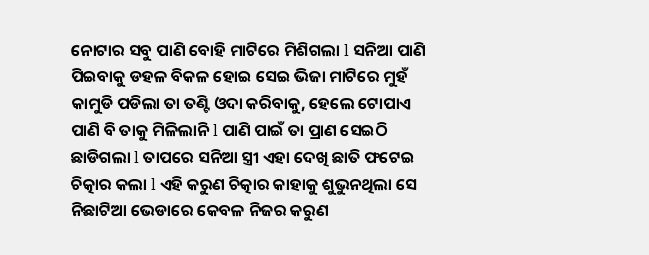ନୋଟାର ସବୁ ପାଣି ବୋହି ମାଟିରେ ମିଶିଗଲା l ସନିଆ ପାଣି ପିଇବାକୁ ଡହଳ ବିକଳ ହୋଇ ସେଇ ଭିଜା ମାଟିରେ ମୁହଁ କାମୁଡି ପଡିଲା ତା ତଣ୍ଟି ଓଦା କରିବାକୁ, ହେଲେ ଟୋପାଏ ପାଣି ବି ତାକୁ ମିଳିଲାନି l ପାଣି ପାଇଁ ତା ପ୍ରାଣ ସେଇଠି ଛାଡିଗଲା l ତାପରେ ସନିଆ ସ୍ତ୍ରୀ ଏହା ଦେଖି ଛାତି ଫଟେଇ ଚିତ୍କାର କଲା l ଏହି କରୁଣ ଚିତ୍କାର କାହାକୁ ଶୁଭୁନଥିଲା ସେ ନିଛାଟିଆ ଭେଡାରେ କେବଳ ନିଜର କରୁଣ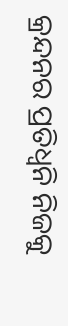କ୍ରନ୍ଦନର ପ୍ରତିଧ୍ୱନି ନିଜକୁ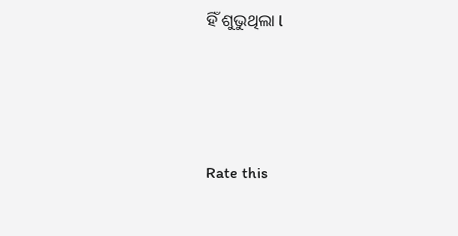ହିଁ ଶୁଭୁଥିଲା l




Rate this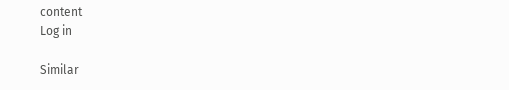content
Log in

Similar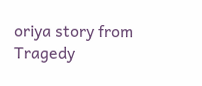oriya story from Tragedy